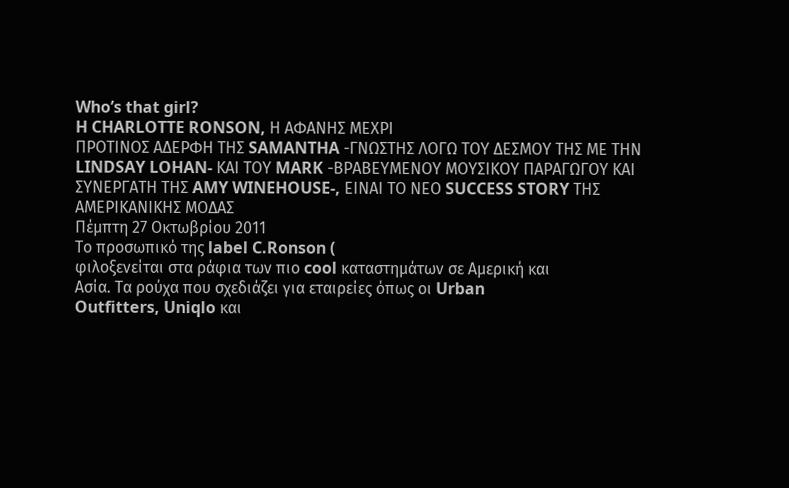Who’s that girl?
H CHARLOTTE RONSON, Η ΑΦΑΝΗΣ ΜΕΧΡΙ
ΠΡΟΤΙΝΟΣ ΑΔΕΡΦΗ ΤΗΣ SAMANTHA -ΓΝΩΣΤΗΣ ΛΟΓΩ ΤΟΥ ΔΕΣΜΟΥ ΤΗΣ ΜΕ ΤΗΝ
LINDSAY LOHAN- ΚΑΙ ΤΟΥ MARK -ΒΡΑΒΕΥΜΕΝΟΥ ΜΟΥΣΙΚΟΥ ΠΑΡΑΓΩΓΟΥ ΚΑΙ
ΣΥΝΕΡΓΑΤΗ ΤΗΣ AMY WINEHOUSE-, ΕΙΝΑΙ ΤΟ ΝΕΟ SUCCESS STORY ΤΗΣ
ΑΜΕΡΙΚΑΝΙΚΗΣ ΜΟΔΑΣ
Πέμπτη 27 Οκτωβρίου 2011
Το προσωπικό της label C.Ronson (
φιλοξενείται στα ράφια των πιο cool καταστημάτων σε Αμερική και
Ασία. Τα ρούχα που σχεδιάζει για εταιρείες όπως οι Urban
Outfitters, Uniqlo και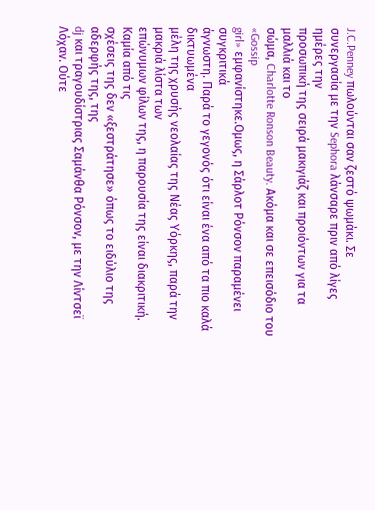J.C.Penney πωλούνται σαν ζεστό ψωμάκι. Σε
συνεργασία με την Sephora λάνσαρε πριν από λίγες ημέρες την
προσωπική της σειρά μακιγιάζ και προιόντων για τα μαλλιά και το
σώμα, Charlotte Ronson Beauty. Ακόμα και σε επεισόδιο του «Gossip
girl» εμφανίστηκε.Ομως, η Σάρλοτ Ρόνσον παραμένει συγκριτικά
άγνωστη. Παρά το γεγονός ότι είναι ένα από τα πιο καλά δικτυωμένα
μέλη της χρυσής νεολαίας της Νέας Υόρκης, παρά την μακριά λίστα των
επώνυμων φίλων της, η παρουσία της είναι διακριτική. Καμία από τις
σχέσεις της δεν «ξεστράτησε» όπως το ειδύλιο της αδερφής της, της
dj και τραγουδίστριας Σαμάνθα Ρόνσον, με την Λίντσεϊ Λόχαν. Ούτε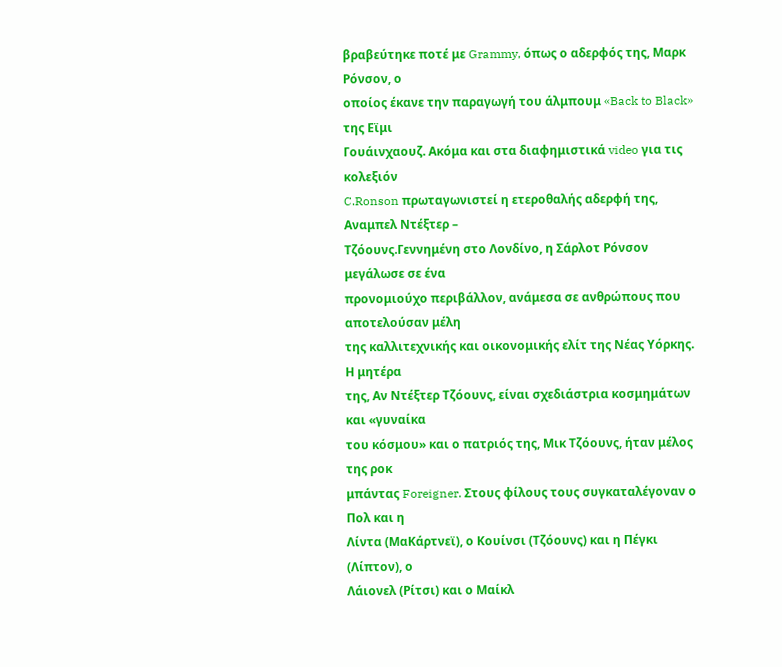βραβεύτηκε ποτέ με Grammy, όπως ο αδερφός της, Μαρκ Ρόνσον, ο
οποίος έκανε την παραγωγή του άλμπουμ «Back to Black» της Εϊμι
Γουάινχαουζ. Ακόμα και στα διαφημιστικά video για τις κολεξιόν
C.Ronson πρωταγωνιστεί η ετεροθαλής αδερφή της, Αναμπελ Ντέξτερ –
Τζόουνς.Γεννημένη στο Λονδίνο, η Σάρλοτ Ρόνσον μεγάλωσε σε ένα
προνομιούχο περιβάλλον, ανάμεσα σε ανθρώπους που αποτελούσαν μέλη
της καλλιτεχνικής και οικονομικής ελίτ της Νέας Υόρκης. Η μητέρα
της, Αν Ντέξτερ Τζόουνς, είναι σχεδιάστρια κοσμημάτων και «γυναίκα
του κόσμου» και ο πατριός της, Μικ Τζόουνς, ήταν μέλος της ροκ
μπάντας Foreigner. Στους φίλους τους συγκαταλέγοναν ο Πολ και η
Λίντα (ΜαΚάρτνεϊ), ο Κουίνσι (Τζόουνς) και η Πέγκι (Λίπτον), ο
Λάιονελ (Ρίτσι) και ο Μαίκλ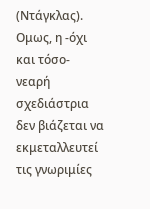(Ντάγκλας). Ομως, η -όχι και τόσο-
νεαρή σχεδιάστρια δεν βιάζεται να εκμεταλλευτεί τις γνωριμίες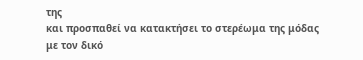της
και προσπαθεί να κατακτήσει το στερέωμα της μόδας με τον δικό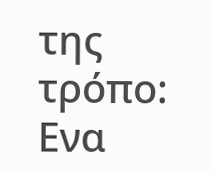της
τρόπο: Ενα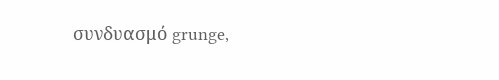συνδυασμό grunge,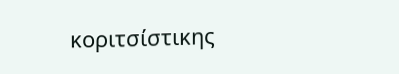κοριτσίστικης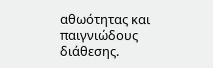αθωότητας και
παιγνιώδους διάθεσης.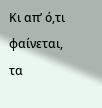Κι απ’ ό,τι φαίνεται, τα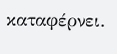καταφέρνει.